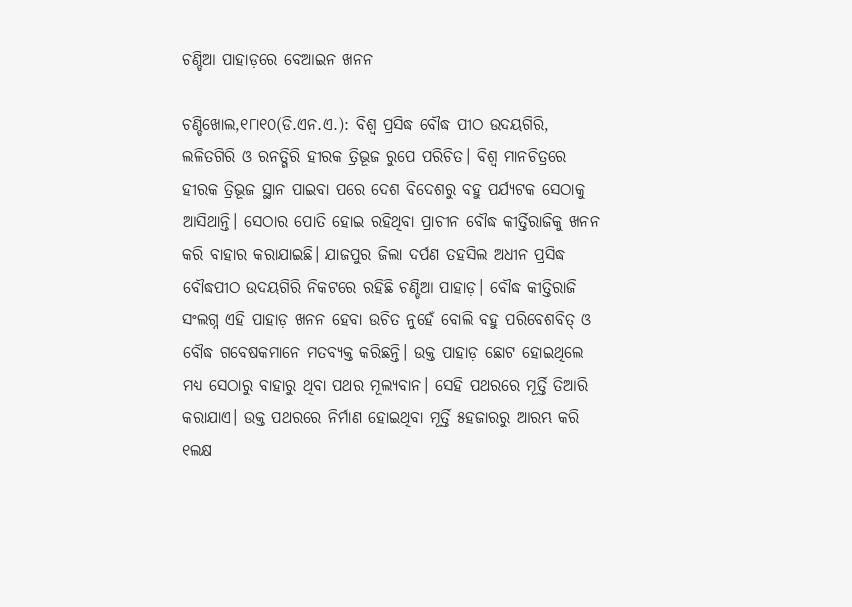ଚଣ୍ଡିଆ ପାହାଡ଼ରେ ବେଆଇନ ଖନନ

ଚଣ୍ଡିଖୋଲ,୧୮ା୧୦(ଡି.ଏନ.ଏ.): ବିଶ୍ୱ ପ୍ରସିଦ୍ଧ ବୌଦ୍ଧ ପୀଠ ଉଦୟଗିରି, ଲଳିତଗିରି ଓ ରନତ୍ଗିରି ହୀରକ ତ୍ରିଭୂଜ ରୁପେ ପରିଚିତ। ବିଶ୍ୱ ମାନଚିତ୍ରରେ ହୀରକ ତ୍ରିଭୂଜ ସ୍ଥାନ ପାଇବା ପରେ ଦେଶ ବିଦେଶରୁ ବହୁ ପର୍ଯ୍ୟଟକ ସେଠାକୁ ଆସିଥାନ୍ତି। ସେଠାର ପୋତି ହୋଇ ରହିଥିବା ପ୍ରାଚୀନ ବୌଦ୍ଧ କୀର୍ତ୍ତିରାଜିକୁ ଖନନ କରି ବାହାର କରାଯାଇଛି। ଯାଜପୁର ଜିଲା ଦର୍ପଣ ତହସିଲ ଅଧୀନ ପ୍ରସିଦ୍ଧ ବୌଦ୍ଧପୀଠ ଉଦୟଗିରି ନିକଟରେ ରହିଛି ଚଣ୍ଡିଆ ପାହାଡ଼। ବୌଦ୍ଧ କୀତ୍ତିରାଜି ସଂଲଗ୍ନ ଏହି ପାହାଡ଼ ଖନନ ହେବା ଉଚିତ ନୁହେଁ ବୋଲି ବହୁ ପରିବେଶବିତ୍‌ ଓ ବୌଦ୍ଧ ଗବେଷକମାନେ ମତବ୍ୟକ୍ତ କରିଛନ୍ତି। ଉକ୍ତ ପାହାଡ଼ ଛୋଟ ହୋଇଥିଲେ ମଧ୍ୟ ସେଠାରୁ ବାହାରୁ ଥିବା ପଥର ମୂଲ୍ୟବାନ। ସେହି ପଥରରେ ମୂର୍ତ୍ତି ତିଆରି କରାଯାଏ। ଉକ୍ତ ପଥରରେ ନିର୍ମାଣ ହୋଇଥିବା ମୂର୍ତ୍ତି ୫ହଜାରରୁ ଆରମ୍ଭ କରି ୧ଲକ୍ଷ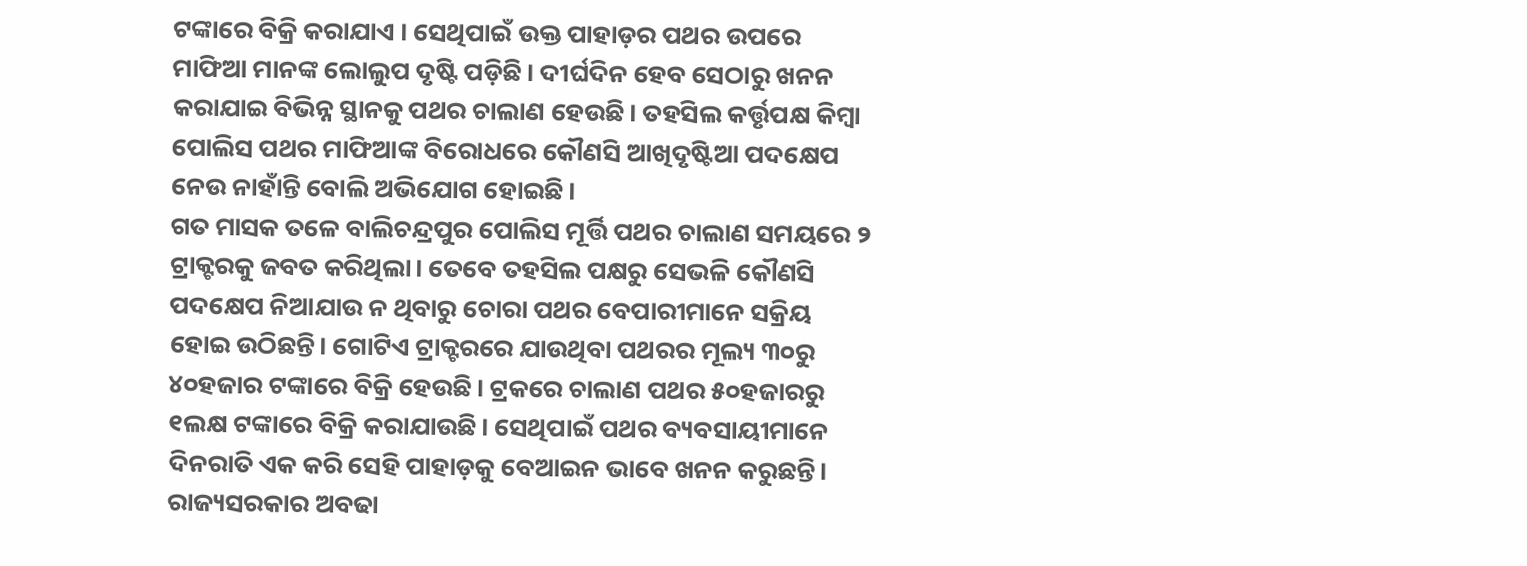ଟଙ୍କାରେ ବିକ୍ରି କରାଯାଏ । ସେଥିପାଇଁ ଉକ୍ତ ପାହାଡ଼ର ପଥର ଉପରେ ମାଫିଆ ମାନଙ୍କ ଲୋଲୁପ ଦୃଷ୍ଟି ପଡ଼ିଛି। ଦୀର୍ଘଦିନ ହେବ ସେଠାରୁ ଖନନ କରାଯାଇ ବିଭିନ୍ନ ସ୍ଥାନକୁ ପଥର ଚାଲାଣ ହେଉଛି। ତହସିଲ କର୍ତ୍ତୃପକ୍ଷ କିମ୍ବା ପୋଲିସ ପଥର ମାଫିଆଙ୍କ ବିରୋଧରେ କୌଣସି ଆଖିଦୃଷ୍ଟିଆ ପଦକ୍ଷେପ ନେଉ ନାହାଁନ୍ତି ବୋଲି ଅଭିଯୋଗ ହୋଇଛି।
ଗତ ମାସକ ତଳେ ବାଲିଚନ୍ଦ୍ରପୁର ପୋଲିସ ମୂର୍ତ୍ତି ପଥର ଚାଲାଣ ସମୟରେ ୨ ଟ୍ରାକ୍ଟରକୁ ଜବତ କରିଥିଲା। ତେବେ ତହସିଲ ପକ୍ଷରୁ ସେଭଳି କୌଣସି ପଦକ୍ଷେପ ନିଆଯାଉ ନ ଥିବାରୁ ଚୋରା ପଥର ବେପାରୀମାନେ ସକ୍ରିୟ ହୋଇ ଉଠିଛନ୍ତି। ଗୋଟିଏ ଟ୍ରାକ୍ଟରରେ ଯାଉଥିବା ପଥରର ମୂଲ୍ୟ ୩୦ରୁ ୪୦ହଜାର ଟଙ୍କାରେ ବିକ୍ରି ହେଉଛି। ଟ୍ରକରେ ଚାଲାଣ ପଥର ୫୦ହଜାରରୁ ୧ଲକ୍ଷ ଟଙ୍କାରେ ବିକ୍ରି କରାଯାଉଛି। ସେଥିପାଇଁ ପଥର ବ୍ୟବସାୟୀମାନେ ଦିନରାତି ଏକ କରି ସେହି ପାହାଡ଼କୁ ବେଆଇନ ଭାବେ ଖନନ କରୁଛନ୍ତି। ରାଜ୍ୟସରକାର ଅବଢା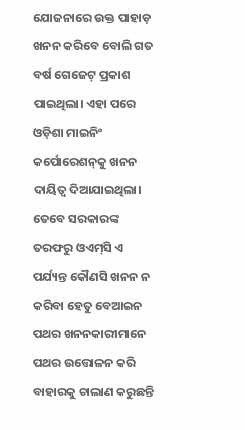ଯୋଜନାରେ ଉକ୍ତ ପାହାଡ଼ ଖନନ କରିବେ ବୋଲି ଗତ ବର୍ଷ ଗେଜେଟ୍‌ ପ୍ରକାଶ ପାଇଥିଲା। ଏହା ପରେ ଓଡ଼ିଶା ମାଇନିଂ କର୍ପୋରେଶନ୍‌କୁ ଖନନ ଦାୟିତ୍ୱ ଦିଆଯାଇଥିଲା। ତେବେ ସରକାରଙ୍କ ତରଫରୁ ଓଏମ୍‌ସି ଏ ପର୍ଯ୍ୟନ୍ତ କୌଣସି ଖନନ ନ କରିବା ହେତୁ ବେଆଇନ ପଥର ଖନନକାରୀମାନେ ପଥର ଉତ୍ତୋଳନ କରି ବାହାରକୁ ଚାଲାଣ କରୁଛନ୍ତି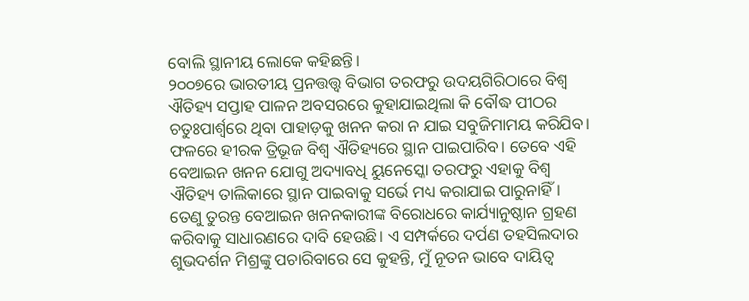ବୋଲି ସ୍ଥାନୀୟ ଲୋକେ କହିଛନ୍ତି।
୨୦୦୭ରେ ଭାରତୀୟ ପ୍ରନତ୍ତତ୍ତ୍ୱ ବିଭାଗ ତରଫରୁ ଉଦୟଗିରିଠାରେ ବିଶ୍ୱ ଐତିହ୍ୟ ସପ୍ତାହ ପାଳନ ଅବସରରେ କୁହାଯାଇଥିଲା କି ବୌଦ୍ଧ ପୀଠର ଚତୁଃପାର୍ଶ୍ୱରେ ଥିବା ପାହାଡ଼କୁ ଖନନ କରା ନ ଯାଇ ସବୁଜିମାମୟ କରିଯିବ। ଫଳରେ ହୀରକ ତ୍ରିଭୂଜ ବିଶ୍ୱ ଐତିହ୍ୟରେ ସ୍ଥାନ ପାଇପାରିବ। ତେବେ ଏହି ବେଆଇନ ଖନନ ଯୋଗୁ ଅଦ୍ୟାବଧି ୟୁନେସ୍କୋ ତରଫରୁ ଏହାକୁ ବିଶ୍ୱ ଐତିହ୍ୟ ତାଲିକାରେ ସ୍ଥାନ ପାଇବାକୁ ସର୍ଭେ ମଧ୍ୟ କରାଯାଇ ପାରୁନାହିଁ। ତେଣୁ ତୁରନ୍ତ ବେଆଇନ ଖନନକାରୀଙ୍କ ବିରୋଧରେ କାର୍ଯ୍ୟାନୁଷ୍ଠାନ ଗ୍ରହଣ କରିବାକୁ ସାଧାରଣରେ ଦାବି ହେଉଛି। ଏ ସମ୍ପର୍କରେ ଦର୍ପଣ ତହସିଲଦାର ଶୁଭଦର୍ଶନ ମିଶ୍ରଙ୍କୁ ପଚାରିବାରେ ସେ କୁହନ୍ତି, ମୁଁ ନୂତନ ଭାବେ ଦାୟିତ୍ୱ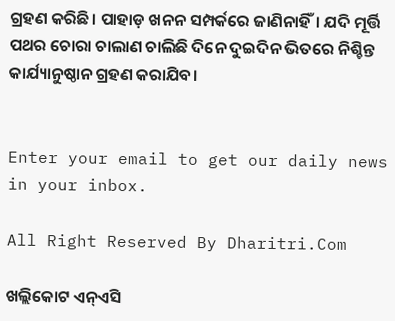ଗ୍ରହଣ କରିଛି। ପାହାଡ଼ ଖନନ ସମ୍ପର୍କରେ ଜାଣିନାହିଁ। ଯଦି ମୂର୍ତ୍ତି ପଥର ଚୋରା ଚାଲାଣ ଚାଲିଛି ଦିନେ ଦୁଇଦିନ ଭିତରେ ନିଶ୍ଚିନ୍ତ କାର୍ଯ୍ୟାନୁଷ୍ଠାନ ଗ୍ରହଣ କରାଯିବ।


Enter your email to get our daily news in your inbox.

All Right Reserved By Dharitri.Com

ଖଲ୍ଲିକୋଟ ଏନ୍‌ଏସି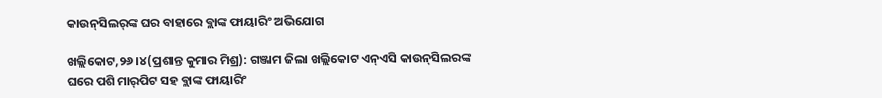କାଉନ୍‌ସିଲର୍‌ଙ୍କ ଘର ବାହାରେ ବ୍ଲାଙ୍କ ଫାୟାରିଂ ଅଭିଯୋଗ

ଖଲ୍ଲିକୋଟ,୨୬।୪(ପ୍ରଶାନ୍ତ କୁମାର ମିଶ୍ର): ଗଞ୍ଜାମ ଜିଲା ଖଲ୍ଲିକୋଟ ଏନ୍‌ଏସି କାଉନ୍‌ସିଲରଙ୍କ ଘରେ ପଶି ମାର୍‌ପିଟ ସହ ବ୍ଲାଙ୍କ ଫାୟାରିଂ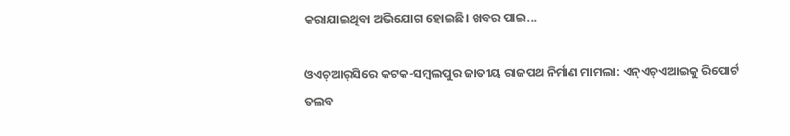କରାଯାଇଥିବା ଅଭିଯୋଗ ହୋଇଛି। ଖବର ପାଇ...

ଓଏଚ୍‌ଆର୍‌ସିରେ କଟକ-ସମ୍ବଲପୁର ଜାତୀୟ ରାଜପଥ ନିର୍ମାଣ ମାମଲା: ଏନ୍‌ଏଚ୍‌ଏଆଇକୁ ରିପୋର୍ଟ ତଲବ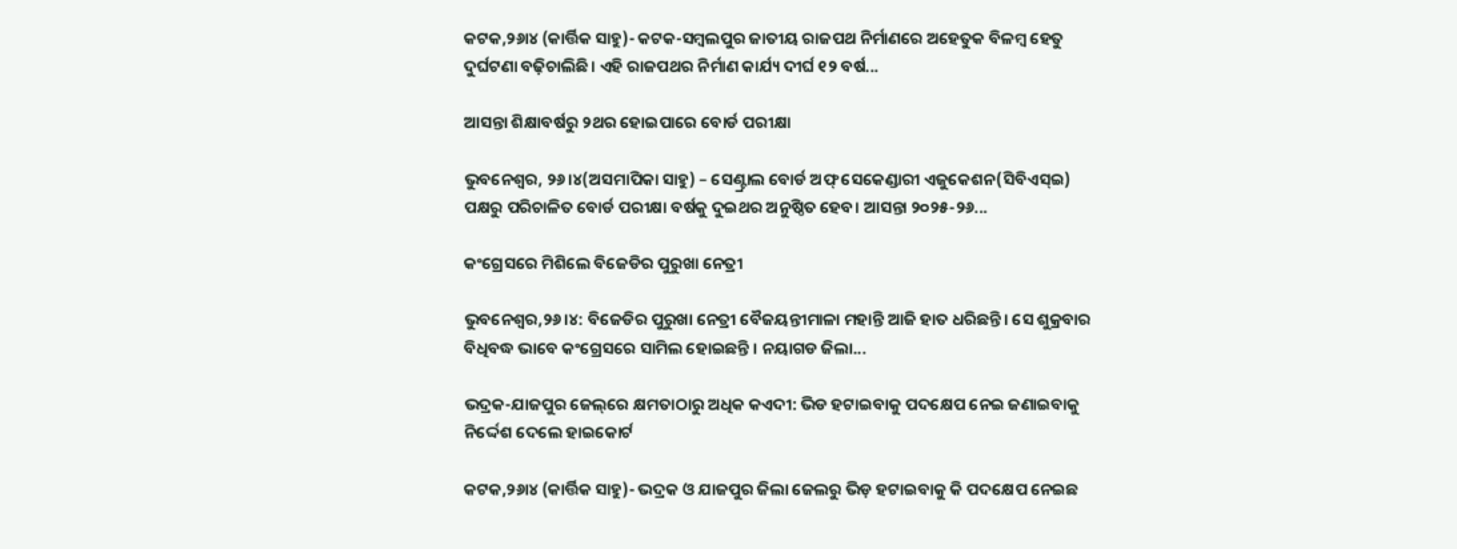କଟକ,୨୬ା୪ (କାର୍ତ୍ତିକ ସାହୁ)- କଟକ-ସମ୍ବଲପୁର ଜାତୀୟ ରାଜପଥ ନିର୍ମାଣରେ ଅହେତୁକ ବିଳମ୍ବ ହେତୁ ଦୁର୍ଘଟଣା ବଢ଼ିଚାଲିଛି। ଏହି ରାଜପଥର ନିର୍ମାଣ କାର୍ଯ୍ୟ ଦୀର୍ଘ ୧୨ ବର୍ଷ...

ଆସନ୍ତା ଶିକ୍ଷାବର୍ଷରୁ ୨ଥର ହୋଇପାରେ ବୋର୍ଡ ପରୀକ୍ଷା

ଭୁବନେଶ୍ୱର, ୨୬।୪(ଅସମାପିକା ସାହୁ) – ସେଣ୍ଟ୍ରାଲ ବୋର୍ଡ ଅଫ୍‌ ସେକେଣ୍ଡାରୀ ଏଜୁକେଶନ(ସିବିଏସ୍‌ଇ) ପକ୍ଷରୁ ପରିଚାଳିତ ବୋର୍ଡ ପରୀକ୍ଷା ବର୍ଷକୁ ଦୁଇଥର ଅନୁଷ୍ଠିତ ହେବ। ଆସନ୍ତା ୨୦୨୫-୨୬...

କଂଗ୍ରେସରେ ମିଶିଲେ ବିଜେଡିର ପୁରୁଖା ନେତ୍ରୀ

ଭୁବନେଶ୍ୱର,୨୬।୪: ବିଜେଡିର ପୁରୁଖା ନେତ୍ରୀ ବୈଜୟନ୍ତୀମାଳା ମହାନ୍ତି ଆଜି ହାତ ଧରିଛନ୍ତି। ସେ ଶୁକ୍ରବାର ବିଧିବଦ୍ଧ ଭାବେ କଂଗ୍ରେସରେ ସାମିଲ ହୋଇଛନ୍ତି । ନୟାଗଡ ଜିଲା...

ଭଦ୍ରକ-ଯାଜପୁର ଜେଲ୍‌ରେ କ୍ଷମତାଠାରୁ ଅଧିକ କଏଦୀ: ଭିଡ ହଟାଇବାକୁ ପଦକ୍ଷେପ ନେଇ ଜଣାଇବାକୁ ନିର୍ଦ୍ଦେଶ ଦେଲେ ହାଇକୋର୍ଟ

କଟକ,୨୬ା୪ (କାର୍ତ୍ତିକ ସାହୁ)- ଭଦ୍ରକ ଓ ଯାଜପୁର ଜିଲା ଜେଲରୁ ଭିଡ଼ ହଟାଇବାକୁ କି ପଦକ୍ଷେପ ନେଇଛ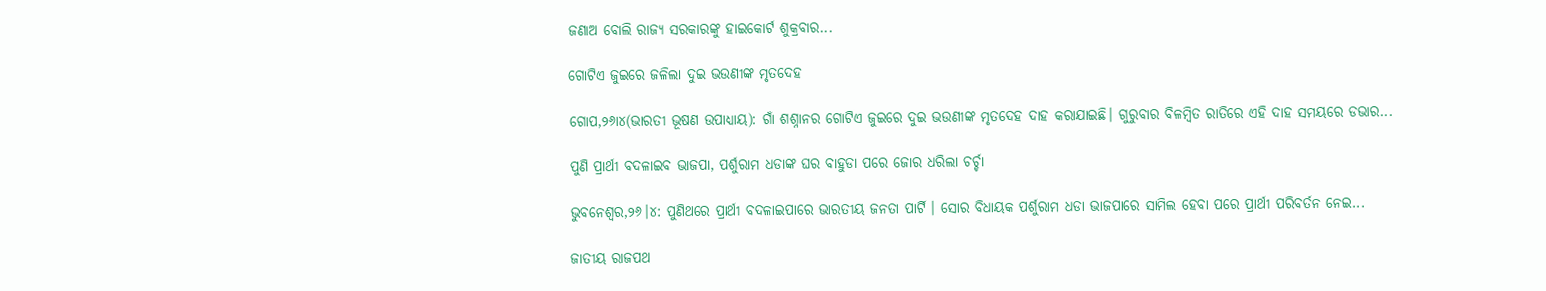ଜଣାଅ ବୋଲି ରାଜ୍ୟ ସରକାରଙ୍କୁ ହାଇକୋର୍ଟ ଶୁକ୍ରବାର...

ଗୋଟିଏ ଜୁଇରେ ଜଳିଲା ଦୁଇ ଭଉଣୀଙ୍କ ମୃତଦେହ

ଗୋପ,୨୬ା୪(ଭାରତୀ ଭୂଷଣ ଉପାଧ୍ୟାୟ): ଗାଁ ଶଶ୍ନାନର ଗୋଟିଏ ଜୁଇରେ ଦୁଇ ଭଉଣୀଙ୍କ ମୃତଦେହ ଦାହ କରାଯାଇଛି। ଗୁରୁବାର ବିଳମ୍ବିତ ରାତିରେ ଏହି ଦାହ ସମୟରେ ଡଭାର...

ପୁଣି ପ୍ରାର୍ଥୀ ବଦଳାଇବ ଭାଜପା, ପର୍ଶୁରାମ ଧଡାଙ୍କ ଘର ବାହୁଡା ପରେ ଜୋର ଧରିଲା ଚର୍ଚ୍ଚା

ଭୁବନେଶ୍ୱର,୨୬।୪: ପୁଣିଥରେ ପ୍ରାର୍ଥୀ ବଦଳାଇପାରେ ଭାରତୀୟ ଜନତା ପାର୍ଟି । ସୋର ବିଧାୟକ ପର୍ଶୁରାମ ଧଡା ଭାଜପାରେ ସାମିଲ ହେବା ପରେ ପ୍ରାର୍ଥୀ ପରିବର୍ତନ ନେଇ...

ଜାତୀୟ ରାଜପଥ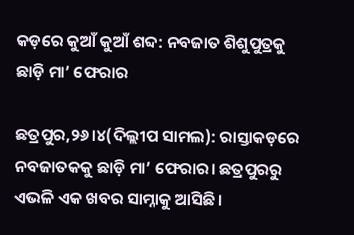କଡ଼ରେ କୁଆଁ କୁଆଁ ଶବ୍ଦ: ନବଜାତ ଶିଶୁପୁତ୍ରକୁ ଛାଡ଼ି ମା’ ଫେରାର

ଛତ୍ରପୁର,୨୬।୪(ଦିଲ୍ଲୀପ ସାମଲ): ରାସ୍ତାକଡ଼ରେ ନବଜାତକକୁ ଛାଡ଼ି ମା’ ଫେରାର। ଛତ୍ରପୁରରୁ ଏଭଳି ଏକ ଖବର ସାମ୍ନାକୁ ଆସିଛି।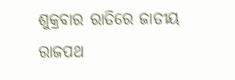ଶୁକ୍ରବାର ରାତିରେ ଜାତୀୟ ରାଜପଥ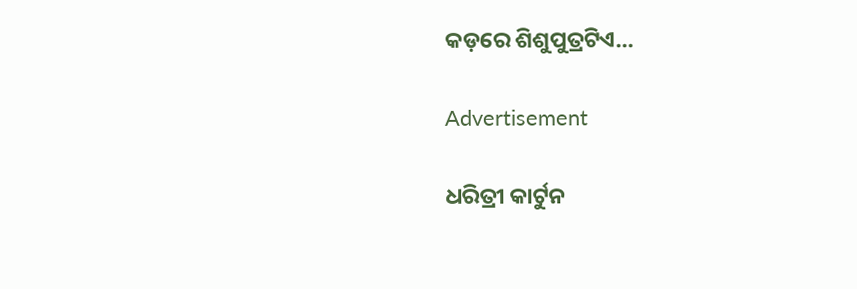କଡ଼ରେ ଶିଶୁପୁତ୍ରଟିଏ...

Advertisement

ଧରିତ୍ରୀ କାର୍ଟୁନ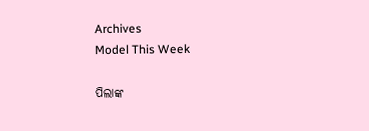Archives
Model This Week

ପିଲାଙ୍କ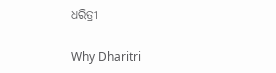ଧରିତ୍ରୀ

Why Dharitri